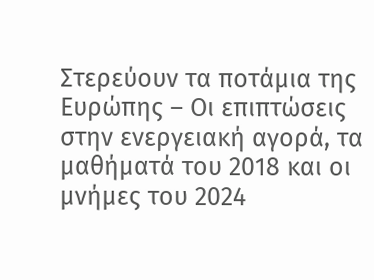Στερεύουν τα ποτάμια της Ευρώπης – Οι επιπτώσεις στην ενεργειακή αγορά, τα μαθήματά του 2018 και οι μνήμες του 2024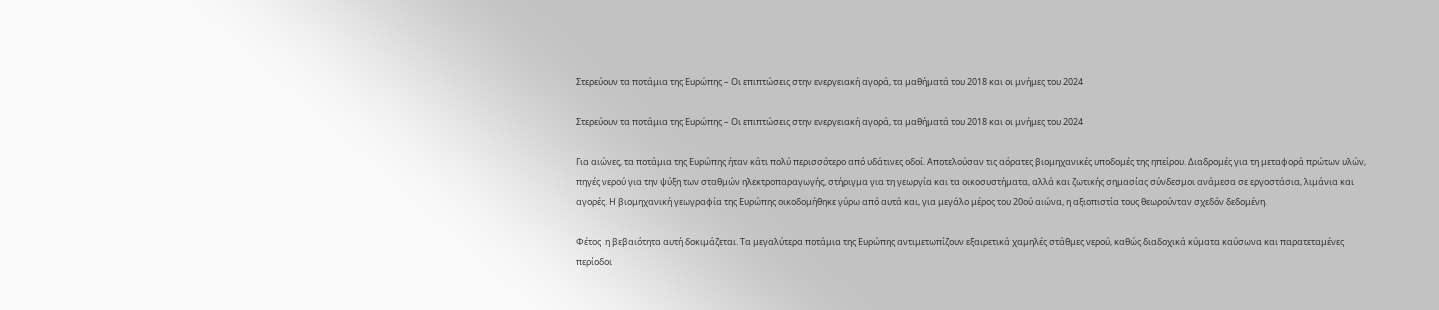Στερεύουν τα ποτάμια της Ευρώπης – Οι επιπτώσεις στην ενεργειακή αγορά, τα μαθήματά του 2018 και οι μνήμες του 2024

Στερεύουν τα ποτάμια της Ευρώπης – Οι επιπτώσεις στην ενεργειακή αγορά, τα μαθήματά του 2018 και οι μνήμες του 2024

Για αιώνες, τα ποτάμια της Ευρώπης ήταν κάτι πολύ περισσότερο από υδάτινες οδοί. Αποτελούσαν τις αόρατες βιομηχανικές υποδομές της ηπείρου. Διαδρομές για τη μεταφορά πρώτων υλών, πηγές νερού για την ψύξη των σταθμών ηλεκτροπαραγωγής, στήριγμα για τη γεωργία και τα οικοσυστήματα, αλλά και ζωτικής σημασίας σύνδεσμοι ανάμεσα σε εργοστάσια, λιμάνια και αγορές. Η βιομηχανική γεωγραφία της Ευρώπης οικοδομήθηκε γύρω από αυτά και, για μεγάλο μέρος του 20ού αιώνα, η αξιοπιστία τους θεωρούνταν σχεδόν δεδομένη.

Φέτος  η βεβαιότητα αυτή δοκιμάζεται. Τα μεγαλύτερα ποτάμια της Ευρώπης αντιμετωπίζουν εξαιρετικά χαμηλές στάθμες νερού, καθώς διαδοχικά κύματα καύσωνα και παρατεταμένες περίοδοι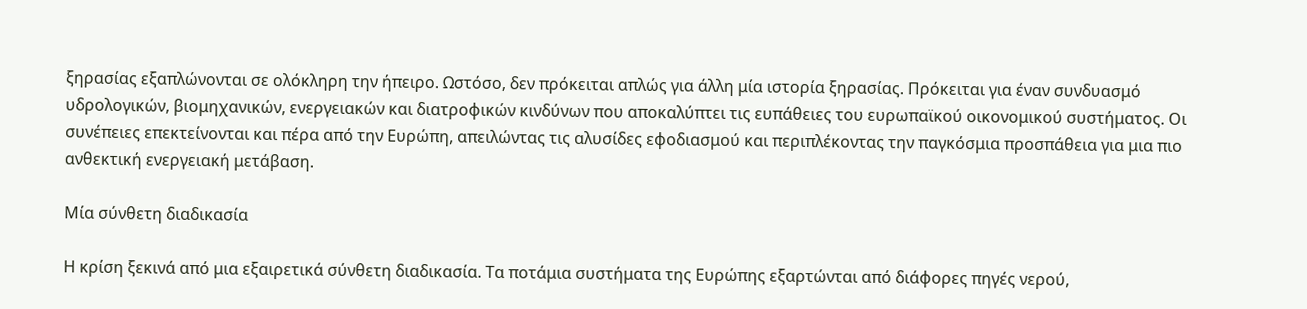ξηρασίας εξαπλώνονται σε ολόκληρη την ήπειρο. Ωστόσο, δεν πρόκειται απλώς για άλλη μία ιστορία ξηρασίας. Πρόκειται για έναν συνδυασμό υδρολογικών, βιομηχανικών, ενεργειακών και διατροφικών κινδύνων που αποκαλύπτει τις ευπάθειες του ευρωπαϊκού οικονομικού συστήματος. Οι συνέπειες επεκτείνονται και πέρα από την Ευρώπη, απειλώντας τις αλυσίδες εφοδιασμού και περιπλέκοντας την παγκόσμια προσπάθεια για μια πιο ανθεκτική ενεργειακή μετάβαση.

Μία σύνθετη διαδικασία

Η κρίση ξεκινά από μια εξαιρετικά σύνθετη διαδικασία. Τα ποτάμια συστήματα της Ευρώπης εξαρτώνται από διάφορες πηγές νερού,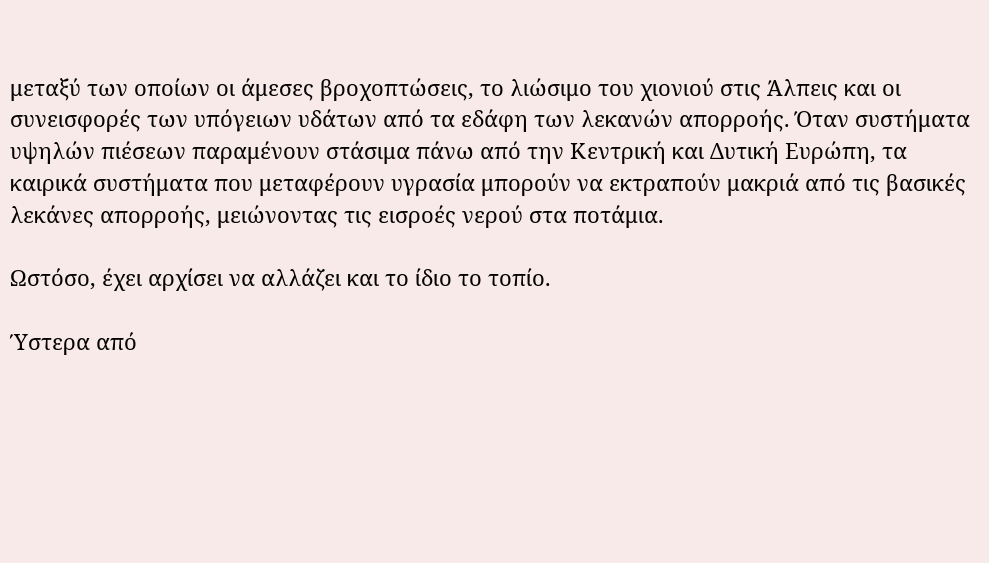μεταξύ των οποίων οι άμεσες βροχοπτώσεις, το λιώσιμο του χιονιού στις Άλπεις και οι συνεισφορές των υπόγειων υδάτων από τα εδάφη των λεκανών απορροής. Όταν συστήματα υψηλών πιέσεων παραμένουν στάσιμα πάνω από την Κεντρική και Δυτική Ευρώπη, τα καιρικά συστήματα που μεταφέρουν υγρασία μπορούν να εκτραπούν μακριά από τις βασικές λεκάνες απορροής, μειώνοντας τις εισροές νερού στα ποτάμια.

Ωστόσο, έχει αρχίσει να αλλάζει και το ίδιο το τοπίο.

Ύστερα από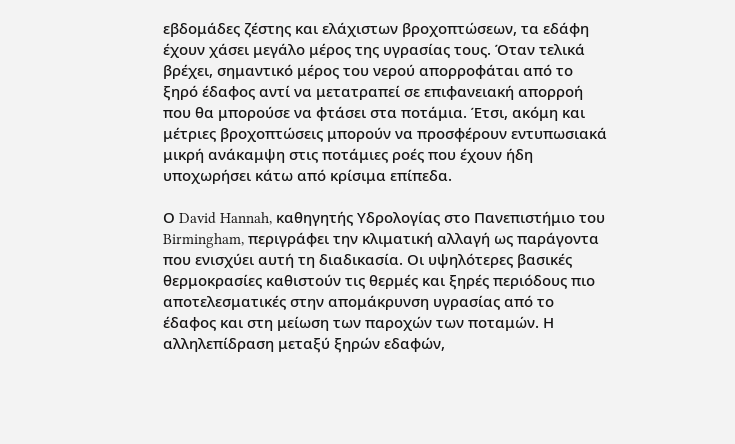εβδομάδες ζέστης και ελάχιστων βροχοπτώσεων, τα εδάφη έχουν χάσει μεγάλο μέρος της υγρασίας τους. Όταν τελικά βρέχει, σημαντικό μέρος του νερού απορροφάται από το ξηρό έδαφος αντί να μετατραπεί σε επιφανειακή απορροή που θα μπορούσε να φτάσει στα ποτάμια. Έτσι, ακόμη και μέτριες βροχοπτώσεις μπορούν να προσφέρουν εντυπωσιακά μικρή ανάκαμψη στις ποτάμιες ροές που έχουν ήδη υποχωρήσει κάτω από κρίσιμα επίπεδα.

Ο David Hannah, καθηγητής Υδρολογίας στο Πανεπιστήμιο του Birmingham, περιγράφει την κλιματική αλλαγή ως παράγοντα που ενισχύει αυτή τη διαδικασία. Οι υψηλότερες βασικές θερμοκρασίες καθιστούν τις θερμές και ξηρές περιόδους πιο αποτελεσματικές στην απομάκρυνση υγρασίας από το έδαφος και στη μείωση των παροχών των ποταμών. Η αλληλεπίδραση μεταξύ ξηρών εδαφών,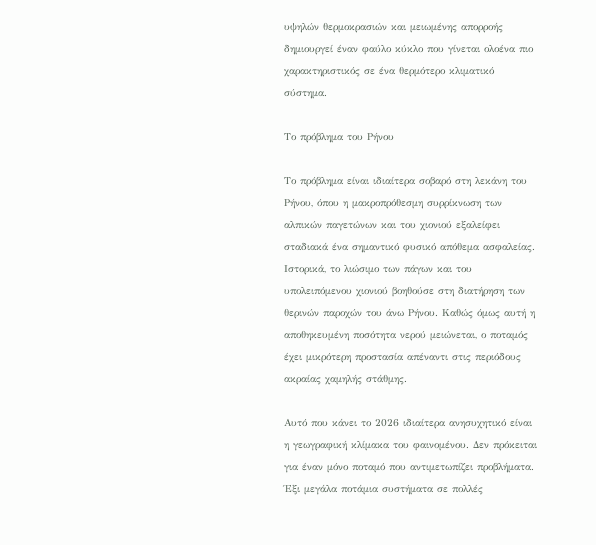υψηλών θερμοκρασιών και μειωμένης απορροής δημιουργεί έναν φαύλο κύκλο που γίνεται ολοένα πιο χαρακτηριστικός σε ένα θερμότερο κλιματικό σύστημα.

Το πρόβλημα του Ρήνου

Το πρόβλημα είναι ιδιαίτερα σοβαρό στη λεκάνη του Ρήνου, όπου η μακροπρόθεσμη συρρίκνωση των αλπικών παγετώνων και του χιονιού εξαλείφει σταδιακά ένα σημαντικό φυσικό απόθεμα ασφαλείας. Ιστορικά, το λιώσιμο των πάγων και του υπολειπόμενου χιονιού βοηθούσε στη διατήρηση των θερινών παροχών του άνω Ρήνου. Καθώς όμως αυτή η αποθηκευμένη ποσότητα νερού μειώνεται, ο ποταμός έχει μικρότερη προστασία απέναντι στις περιόδους ακραίας χαμηλής στάθμης.

Αυτό που κάνει το 2026 ιδιαίτερα ανησυχητικό είναι η γεωγραφική κλίμακα του φαινομένου. Δεν πρόκειται για έναν μόνο ποταμό που αντιμετωπίζει προβλήματα. Έξι μεγάλα ποτάμια συστήματα σε πολλές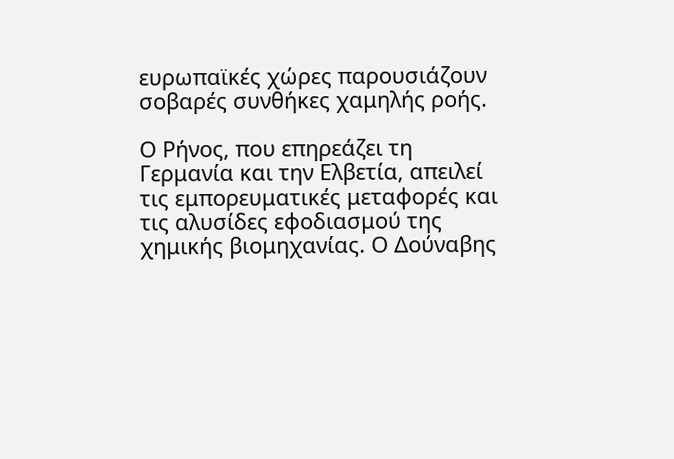ευρωπαϊκές χώρες παρουσιάζουν σοβαρές συνθήκες χαμηλής ροής.

Ο Ρήνος, που επηρεάζει τη Γερμανία και την Ελβετία, απειλεί τις εμπορευματικές μεταφορές και τις αλυσίδες εφοδιασμού της χημικής βιομηχανίας. Ο Δούναβης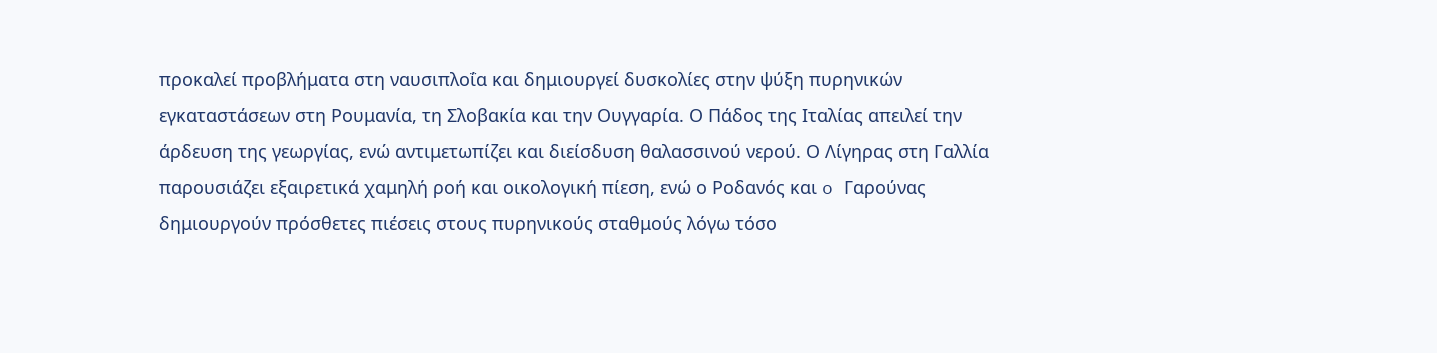προκαλεί προβλήματα στη ναυσιπλοΐα και δημιουργεί δυσκολίες στην ψύξη πυρηνικών εγκαταστάσεων στη Ρουμανία, τη Σλοβακία και την Ουγγαρία. Ο Πάδος της Ιταλίας απειλεί την άρδευση της γεωργίας, ενώ αντιμετωπίζει και διείσδυση θαλασσινού νερού. Ο Λίγηρας στη Γαλλία παρουσιάζει εξαιρετικά χαμηλή ροή και οικολογική πίεση, ενώ ο Ροδανός και o Γαρούνας δημιουργούν πρόσθετες πιέσεις στους πυρηνικούς σταθμούς λόγω τόσο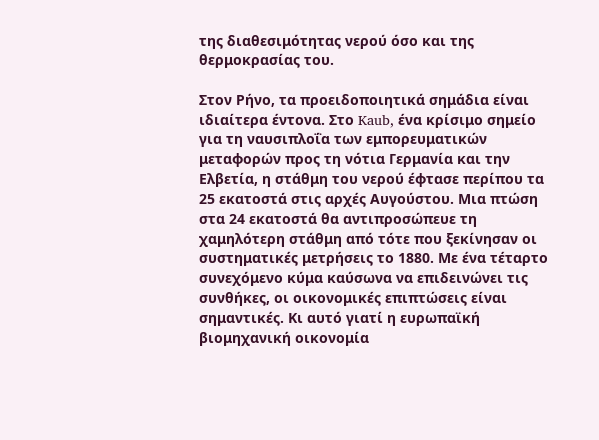της διαθεσιμότητας νερού όσο και της θερμοκρασίας του.

Στον Ρήνο, τα προειδοποιητικά σημάδια είναι ιδιαίτερα έντονα. Στο Kaub, ένα κρίσιμο σημείο για τη ναυσιπλοΐα των εμπορευματικών μεταφορών προς τη νότια Γερμανία και την Ελβετία, η στάθμη του νερού έφτασε περίπου τα 25 εκατοστά στις αρχές Αυγούστου. Μια πτώση στα 24 εκατοστά θα αντιπροσώπευε τη χαμηλότερη στάθμη από τότε που ξεκίνησαν οι συστηματικές μετρήσεις το 1880. Με ένα τέταρτο συνεχόμενο κύμα καύσωνα να επιδεινώνει τις συνθήκες, οι οικονομικές επιπτώσεις είναι σημαντικές. Κι αυτό γιατί η ευρωπαϊκή βιομηχανική οικονομία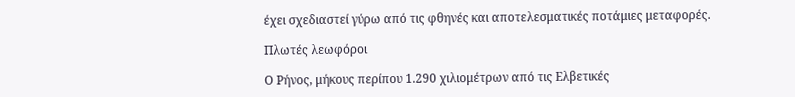έχει σχεδιαστεί γύρω από τις φθηνές και αποτελεσματικές ποτάμιες μεταφορές.

Πλωτές λεωφόροι

Ο Ρήνος, μήκους περίπου 1.290 χιλιομέτρων από τις Ελβετικές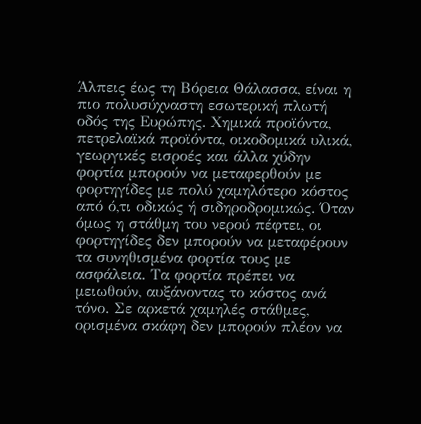Άλπεις έως τη Βόρεια Θάλασσα, είναι η πιο πολυσύχναστη εσωτερική πλωτή οδός της Ευρώπης. Χημικά προϊόντα, πετρελαϊκά προϊόντα, οικοδομικά υλικά, γεωργικές εισροές και άλλα χύδην φορτία μπορούν να μεταφερθούν με φορτηγίδες με πολύ χαμηλότερο κόστος από ό,τι οδικώς ή σιδηροδρομικώς. Όταν όμως η στάθμη του νερού πέφτει, οι φορτηγίδες δεν μπορούν να μεταφέρουν τα συνηθισμένα φορτία τους με ασφάλεια. Τα φορτία πρέπει να μειωθούν, αυξάνοντας το κόστος ανά τόνο. Σε αρκετά χαμηλές στάθμες, ορισμένα σκάφη δεν μπορούν πλέον να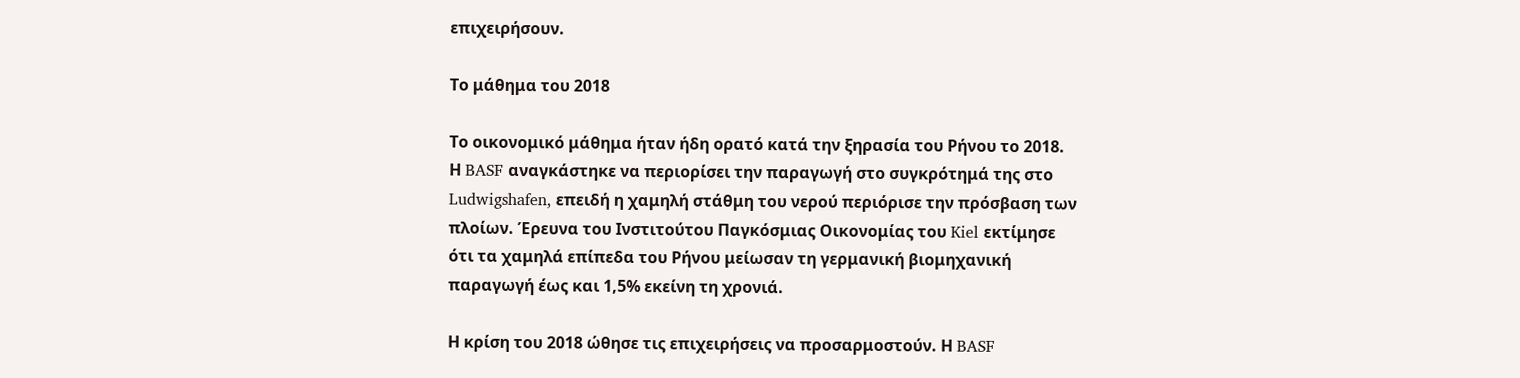επιχειρήσουν.

Το μάθημα του 2018

Το οικονομικό μάθημα ήταν ήδη ορατό κατά την ξηρασία του Ρήνου το 2018. Η BASF αναγκάστηκε να περιορίσει την παραγωγή στο συγκρότημά της στο Ludwigshafen, επειδή η χαμηλή στάθμη του νερού περιόρισε την πρόσβαση των πλοίων. Έρευνα του Ινστιτούτου Παγκόσμιας Οικονομίας του Kiel εκτίμησε ότι τα χαμηλά επίπεδα του Ρήνου μείωσαν τη γερμανική βιομηχανική παραγωγή έως και 1,5% εκείνη τη χρονιά.

Η κρίση του 2018 ώθησε τις επιχειρήσεις να προσαρμοστούν. Η BASF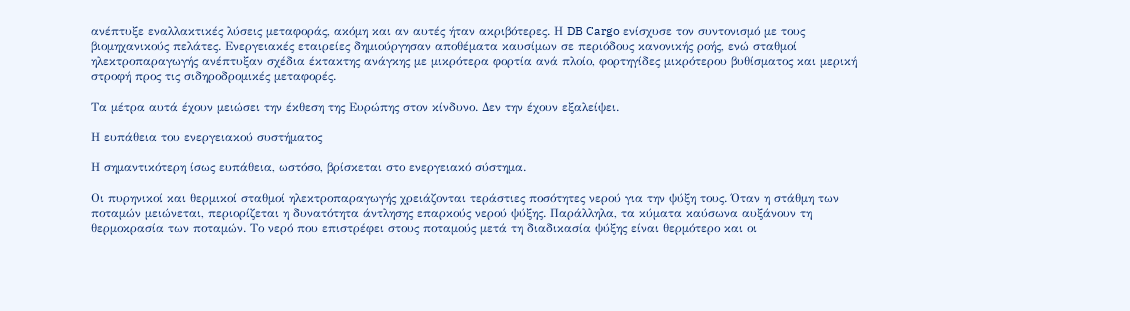ανέπτυξε εναλλακτικές λύσεις μεταφοράς, ακόμη και αν αυτές ήταν ακριβότερες. Η DB Cargo ενίσχυσε τον συντονισμό με τους βιομηχανικούς πελάτες. Ενεργειακές εταιρείες δημιούργησαν αποθέματα καυσίμων σε περιόδους κανονικής ροής, ενώ σταθμοί ηλεκτροπαραγωγής ανέπτυξαν σχέδια έκτακτης ανάγκης με μικρότερα φορτία ανά πλοίο, φορτηγίδες μικρότερου βυθίσματος και μερική στροφή προς τις σιδηροδρομικές μεταφορές.

Τα μέτρα αυτά έχουν μειώσει την έκθεση της Ευρώπης στον κίνδυνο. Δεν την έχουν εξαλείψει.

Η ευπάθεια του ενεργειακού συστήματος

Η σημαντικότερη ίσως ευπάθεια, ωστόσο, βρίσκεται στο ενεργειακό σύστημα.

Οι πυρηνικοί και θερμικοί σταθμοί ηλεκτροπαραγωγής χρειάζονται τεράστιες ποσότητες νερού για την ψύξη τους. Όταν η στάθμη των ποταμών μειώνεται, περιορίζεται η δυνατότητα άντλησης επαρκούς νερού ψύξης. Παράλληλα, τα κύματα καύσωνα αυξάνουν τη θερμοκρασία των ποταμών. Το νερό που επιστρέφει στους ποταμούς μετά τη διαδικασία ψύξης είναι θερμότερο και οι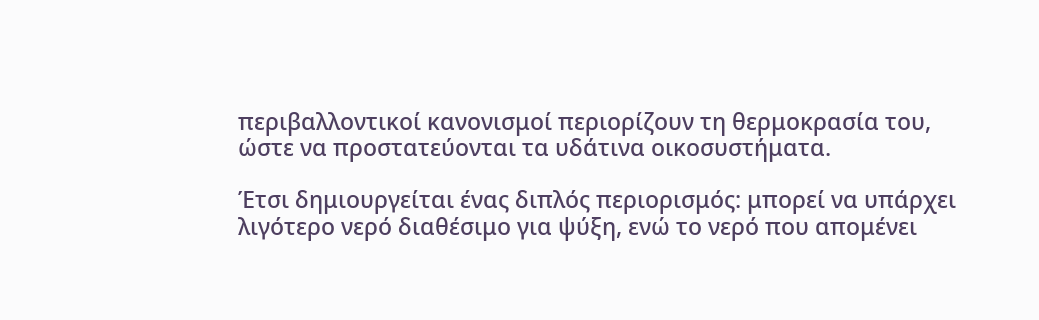περιβαλλοντικοί κανονισμοί περιορίζουν τη θερμοκρασία του, ώστε να προστατεύονται τα υδάτινα οικοσυστήματα.

Έτσι δημιουργείται ένας διπλός περιορισμός: μπορεί να υπάρχει λιγότερο νερό διαθέσιμο για ψύξη, ενώ το νερό που απομένει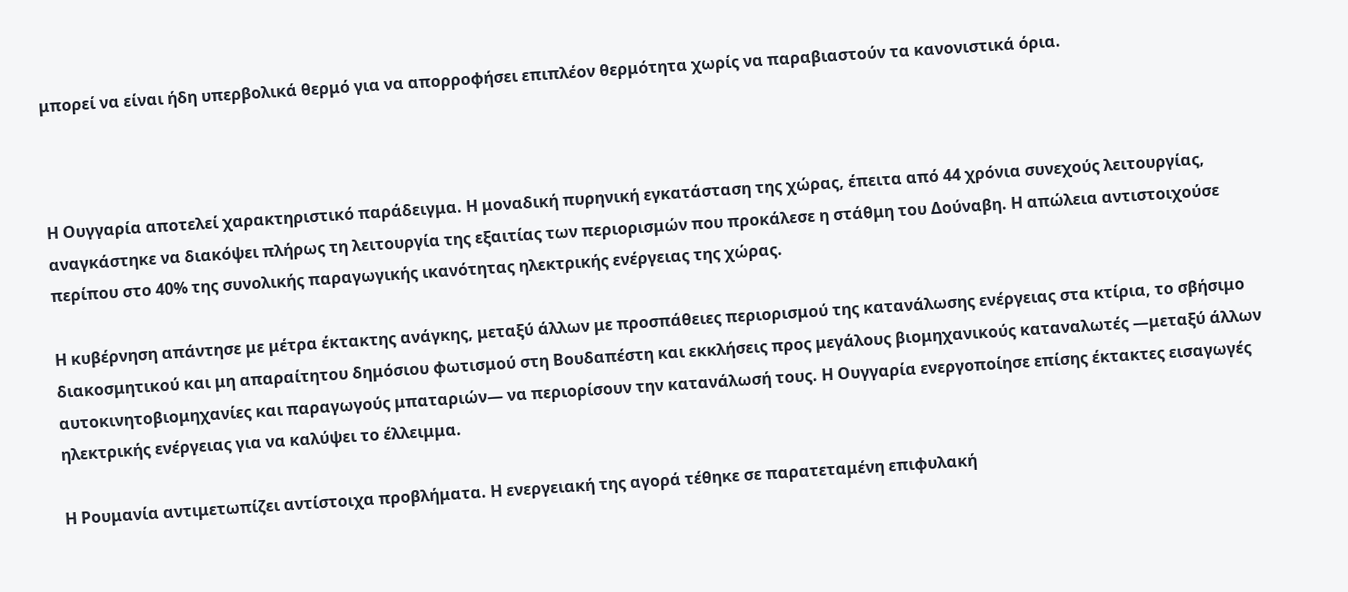μπορεί να είναι ήδη υπερβολικά θερμό για να απορροφήσει επιπλέον θερμότητα χωρίς να παραβιαστούν τα κανονιστικά όρια.



Η Ουγγαρία αποτελεί χαρακτηριστικό παράδειγμα. Η μοναδική πυρηνική εγκατάσταση της χώρας, έπειτα από 44 χρόνια συνεχούς λειτουργίας, αναγκάστηκε να διακόψει πλήρως τη λειτουργία της εξαιτίας των περιορισμών που προκάλεσε η στάθμη του Δούναβη. Η απώλεια αντιστοιχούσε περίπου στο 40% της συνολικής παραγωγικής ικανότητας ηλεκτρικής ενέργειας της χώρας.

Η κυβέρνηση απάντησε με μέτρα έκτακτης ανάγκης, μεταξύ άλλων με προσπάθειες περιορισμού της κατανάλωσης ενέργειας στα κτίρια, το σβήσιμο διακοσμητικού και μη απαραίτητου δημόσιου φωτισμού στη Βουδαπέστη και εκκλήσεις προς μεγάλους βιομηχανικούς καταναλωτές —μεταξύ άλλων αυτοκινητοβιομηχανίες και παραγωγούς μπαταριών— να περιορίσουν την κατανάλωσή τους. Η Ουγγαρία ενεργοποίησε επίσης έκτακτες εισαγωγές ηλεκτρικής ενέργειας για να καλύψει το έλλειμμα.

Η Ρουμανία αντιμετωπίζει αντίστοιχα προβλήματα. Η ενεργειακή της αγορά τέθηκε σε παρατεταμένη επιφυλακή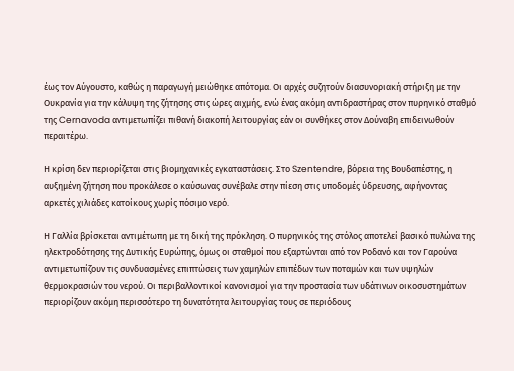έως τον Αύγουστο, καθώς η παραγωγή μειώθηκε απότομα. Οι αρχές συζητούν διασυνοριακή στήριξη με την Ουκρανία για την κάλυψη της ζήτησης στις ώρες αιχμής, ενώ ένας ακόμη αντιδραστήρας στον πυρηνικό σταθμό της Cernavoda αντιμετωπίζει πιθανή διακοπή λειτουργίας εάν οι συνθήκες στον Δούναβη επιδεινωθούν περαιτέρω.

Η κρίση δεν περιορίζεται στις βιομηχανικές εγκαταστάσεις. Στο Szentendre, βόρεια της Βουδαπέστης, η αυξημένη ζήτηση που προκάλεσε ο καύσωνας συνέβαλε στην πίεση στις υποδομές ύδρευσης, αφήνοντας αρκετές χιλιάδες κατοίκους χωρίς πόσιμο νερό.

Η Γαλλία βρίσκεται αντιμέτωπη με τη δική της πρόκληση. Ο πυρηνικός της στόλος αποτελεί βασικό πυλώνα της ηλεκτροδότησης της Δυτικής Ευρώπης, όμως οι σταθμοί που εξαρτώνται από τον Ροδανό και τον Γαρούνα αντιμετωπίζουν τις συνδυασμένες επιπτώσεις των χαμηλών επιπέδων των ποταμών και των υψηλών θερμοκρασιών του νερού. Οι περιβαλλοντικοί κανονισμοί για την προστασία των υδάτινων οικοσυστημάτων περιορίζουν ακόμη περισσότερο τη δυνατότητα λειτουργίας τους σε περιόδους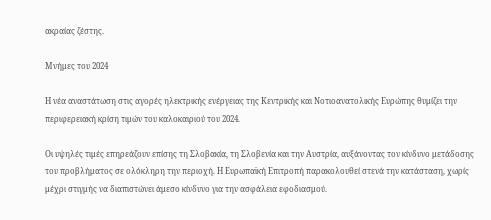ακραίας ζέστης.

Μνήμες του 2024

Η νέα αναστάτωση στις αγορές ηλεκτρικής ενέργειας της Κεντρικής και Νοτιοανατολικής Ευρώπης θυμίζει την περιφερειακή κρίση τιμών του καλοκαιριού του 2024.

Οι υψηλές τιμές επηρεάζουν επίσης τη Σλοβακία, τη Σλοβενία και την Αυστρία, αυξάνοντας τον κίνδυνο μετάδοσης του προβλήματος σε ολόκληρη την περιοχή. Η Ευρωπαϊκή Επιτροπή παρακολουθεί στενά την κατάσταση, χωρίς μέχρι στιγμής να διαπιστώνει άμεσο κίνδυνο για την ασφάλεια εφοδιασμού.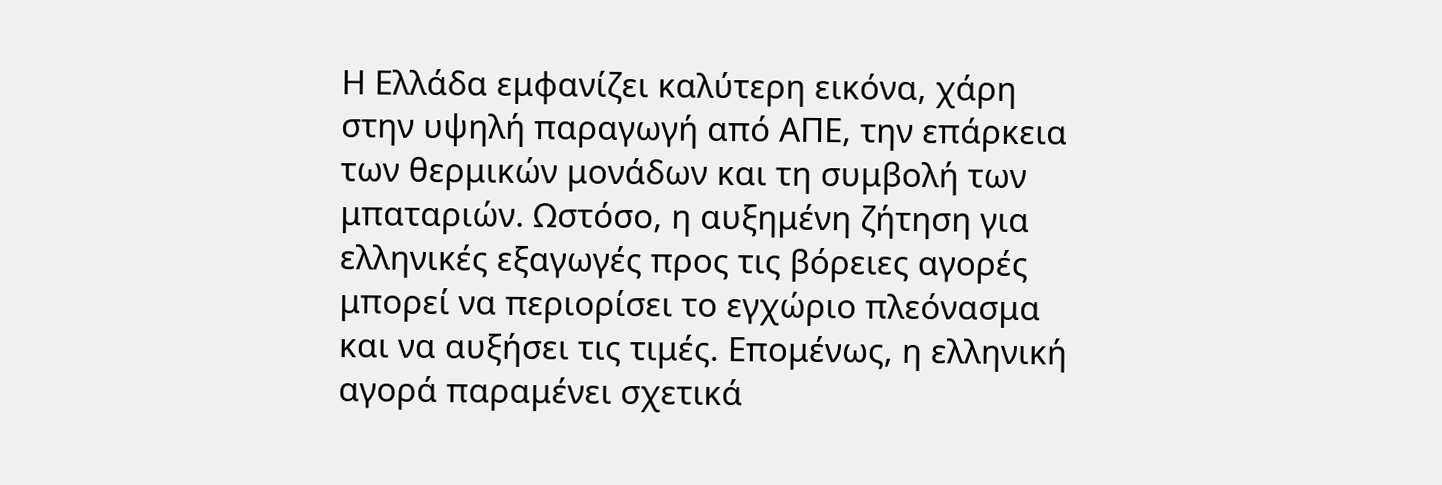Η Ελλάδα εμφανίζει καλύτερη εικόνα, χάρη στην υψηλή παραγωγή από ΑΠΕ, την επάρκεια των θερμικών μονάδων και τη συμβολή των μπαταριών. Ωστόσο, η αυξημένη ζήτηση για ελληνικές εξαγωγές προς τις βόρειες αγορές μπορεί να περιορίσει το εγχώριο πλεόνασμα και να αυξήσει τις τιμές. Επομένως, η ελληνική αγορά παραμένει σχετικά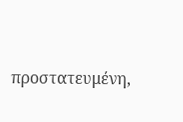προστατευμένη,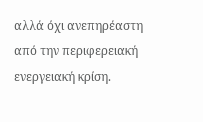αλλά όχι ανεπηρέαστη από την περιφερειακή ενεργειακή κρίση.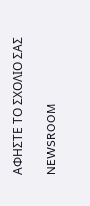ΑΦΗΣΤΕ ΤΟ ΣΧΟΛΙΟ ΣΑΣ

NEWSROOM